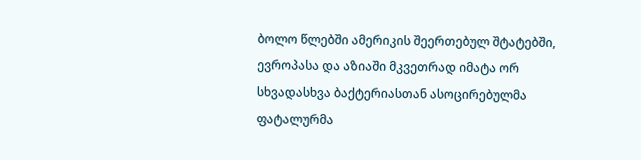ბოლო წლებში ამერიკის შეერთებულ შტატებში, ევროპასა და აზიაში მკვეთრად იმატა ორ სხვადასხვა ბაქტერიასთან ასოცირებულმა ფატალურმა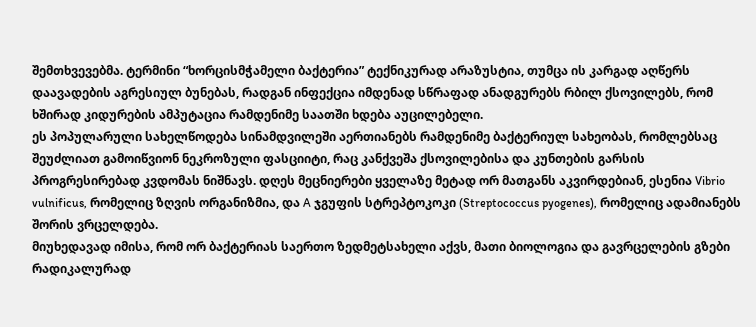შემთხვევებმა. ტერმინი “ხორცისმჭამელი ბაქტერია” ტექნიკურად არაზუსტია, თუმცა ის კარგად აღწერს დაავადების აგრესიულ ბუნებას, რადგან ინფექცია იმდენად სწრაფად ანადგურებს რბილ ქსოვილებს, რომ ხშირად კიდურების ამპუტაცია რამდენიმე საათში ხდება აუცილებელი.
ეს პოპულარული სახელწოდება სინამდვილეში აერთიანებს რამდენიმე ბაქტერიულ სახეობას, რომლებსაც შეუძლიათ გამოიწვიონ ნეკროზული ფასციიტი, რაც კანქვეშა ქსოვილებისა და კუნთების გარსის პროგრესირებად კვდომას ნიშნავს. დღეს მეცნიერები ყველაზე მეტად ორ მათგანს აკვირდებიან, ესენია Vibrio vulnificus, რომელიც ზღვის ორგანიზმია, და A ჯგუფის სტრეპტოკოკი (Streptococcus pyogenes), რომელიც ადამიანებს შორის ვრცელდება.
მიუხედავად იმისა, რომ ორ ბაქტერიას საერთო ზედმეტსახელი აქვს, მათი ბიოლოგია და გავრცელების გზები რადიკალურად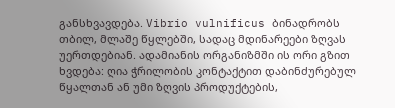განსხვავდება. Vibrio vulnificus ბინადრობს თბილ, მლაშე წყლებში, სადაც მდინარეები ზღვას უერთდებიან. ადამიანის ორგანიზმში ის ორი გზით ხვდება: ღია ჭრილობის კონტაქტით დაბინძურებულ წყალთან ან უმი ზღვის პროდუქტების,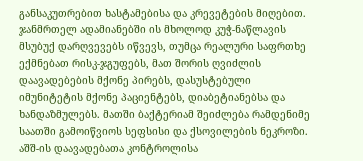განსაკუთრებით ხასტამებისა და კრევეტების მიღებით. ჯანმრთელ ადამიანებში ის მხოლოდ კუჭ-ნაწლავის მსუბუქ დარღვევებს იწვევს, თუმცა რეალური საფრთხე ექმნებათ რისკ-ჯგუფებს, მათ შორის ღვიძლის დაავადებების მქონე პირებს, დასუსტებული იმუნიტეტის მქონე პაციენტებს, დიაბეტიანებსა და ხანდაზმულებს. მათში ბაქტერიამ შეიძლება რამდენიმე საათში გამოიწვიოს სეფსისი და ქსოვილების ნეკროზი. აშშ-ის დაავადებათა კონტროლისა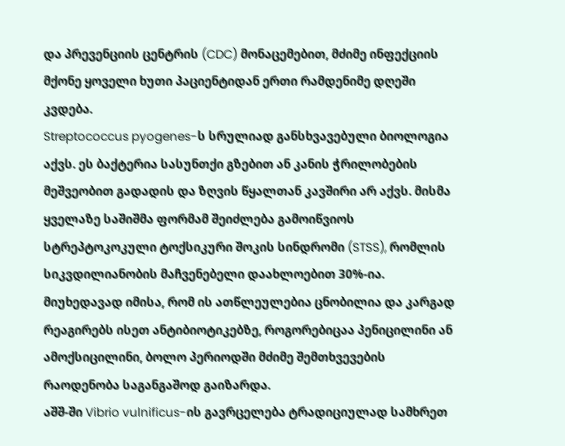და პრევენციის ცენტრის (CDC) მონაცემებით, მძიმე ინფექციის მქონე ყოველი ხუთი პაციენტიდან ერთი რამდენიმე დღეში კვდება.
Streptococcus pyogenes-ს სრულიად განსხვავებული ბიოლოგია აქვს. ეს ბაქტერია სასუნთქი გზებით ან კანის ჭრილობების მეშვეობით გადადის და ზღვის წყალთან კავშირი არ აქვს. მისმა ყველაზე საშიშმა ფორმამ შეიძლება გამოიწვიოს სტრეპტოკოკული ტოქსიკური შოკის სინდრომი (STSS), რომლის სიკვდილიანობის მაჩვენებელი დაახლოებით 30%-ია. მიუხედავად იმისა, რომ ის ათწლეულებია ცნობილია და კარგად რეაგირებს ისეთ ანტიბიოტიკებზე, როგორებიცაა პენიცილინი ან ამოქსიცილინი, ბოლო პერიოდში მძიმე შემთხვევების რაოდენობა საგანგაშოდ გაიზარდა.
აშშ-ში Vibrio vulnificus-ის გავრცელება ტრადიციულად სამხრეთ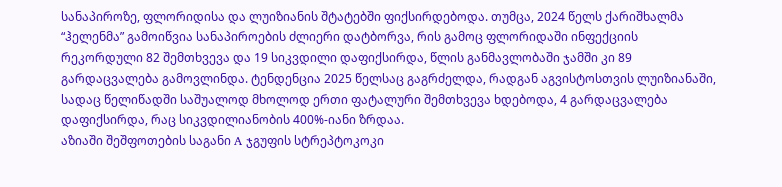სანაპიროზე, ფლორიდისა და ლუიზიანის შტატებში ფიქსირდებოდა. თუმცა, 2024 წელს ქარიშხალმა “ჰელენმა” გამოიწვია სანაპიროების ძლიერი დატბორვა, რის გამოც ფლორიდაში ინფექციის რეკორდული 82 შემთხვევა და 19 სიკვდილი დაფიქსირდა, წლის განმავლობაში ჯამში კი 89 გარდაცვალება გამოვლინდა. ტენდენცია 2025 წელსაც გაგრძელდა, რადგან აგვისტოსთვის ლუიზიანაში, სადაც წელიწადში საშუალოდ მხოლოდ ერთი ფატალური შემთხვევა ხდებოდა, 4 გარდაცვალება დაფიქსირდა, რაც სიკვდილიანობის 400%-იანი ზრდაა.
აზიაში შეშფოთების საგანი A ჯგუფის სტრეპტოკოკი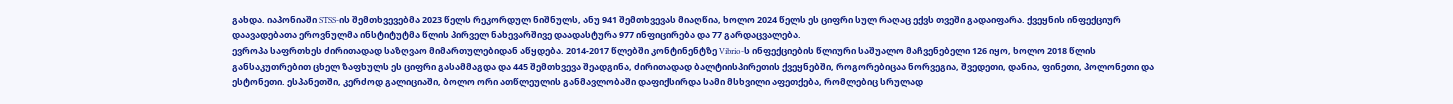გახდა. იაპონიაში STSS-ის შემთხვევებმა 2023 წელს რეკორდულ ნიშნულს, ანუ 941 შემთხვევას მიაღწია, ხოლო 2024 წელს ეს ციფრი სულ რაღაც ექვს თვეში გადაიფარა. ქვეყნის ინფექციურ დაავადებათა ეროვნულმა ინსტიტუტმა წლის პირველ ნახევარშივე დაადასტურა 977 ინფიცირება და 77 გარდაცვალება.
ევროპა საფრთხეს ძირითადად საზღვაო მიმართულებიდან აწყდება. 2014-2017 წლებში კონტინენტზე Vibrio-ს ინფექციების წლიური საშუალო მაჩვენებელი 126 იყო, ხოლო 2018 წლის განსაკუთრებით ცხელ ზაფხულს ეს ციფრი გასამმაგდა და 445 შემთხვევა შეადგინა, ძირითადად ბალტიისპირეთის ქვეყნებში, როგორებიცაა ნორვეგია, შვედეთი, დანია, ფინეთი, პოლონეთი და ესტონეთი. ესპანეთში, კერძოდ გალიციაში, ბოლო ორი ათწლეულის განმავლობაში დაფიქსირდა სამი მსხვილი აფეთქება, რომლებიც სრულად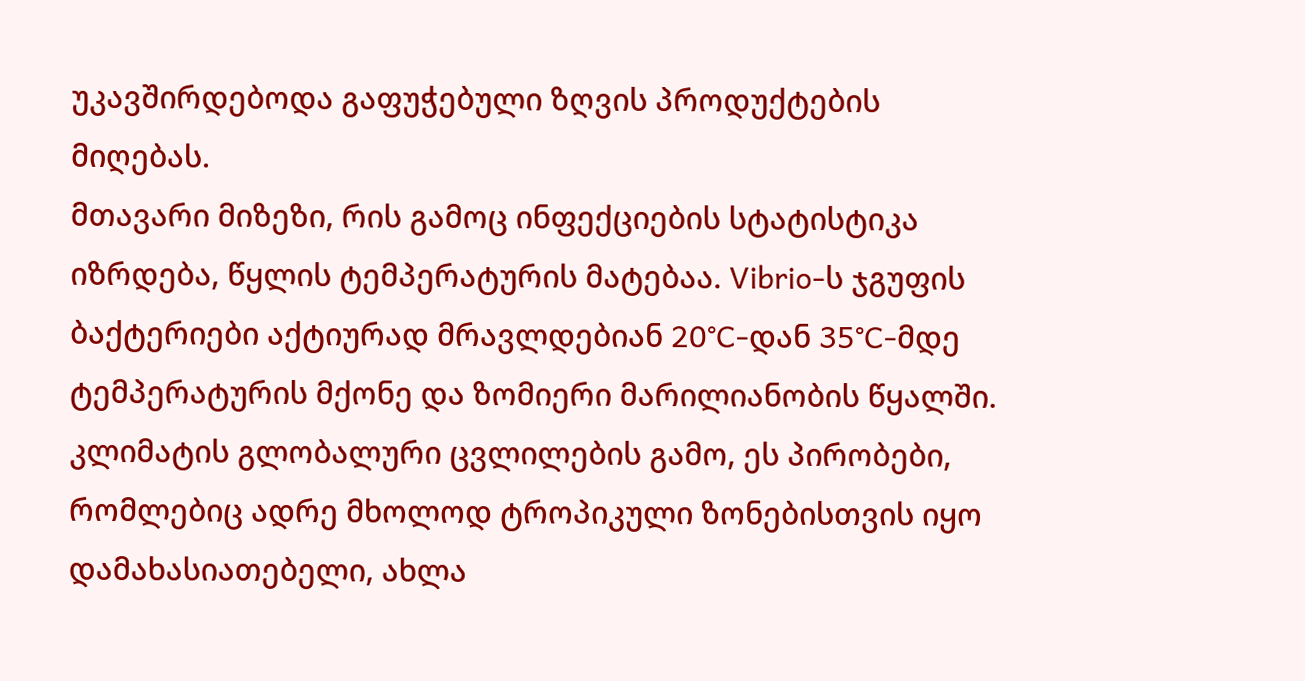უკავშირდებოდა გაფუჭებული ზღვის პროდუქტების მიღებას.
მთავარი მიზეზი, რის გამოც ინფექციების სტატისტიკა იზრდება, წყლის ტემპერატურის მატებაა. Vibrio-ს ჯგუფის ბაქტერიები აქტიურად მრავლდებიან 20°C-დან 35°C-მდე ტემპერატურის მქონე და ზომიერი მარილიანობის წყალში. კლიმატის გლობალური ცვლილების გამო, ეს პირობები, რომლებიც ადრე მხოლოდ ტროპიკული ზონებისთვის იყო დამახასიათებელი, ახლა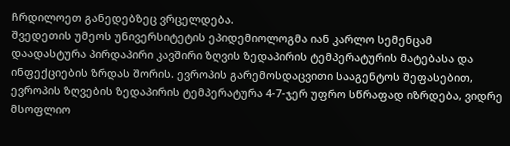ჩრდილოეთ განედებზეც ვრცელდება.
შვედეთის უმეოს უნივერსიტეტის ეპიდემიოლოგმა იან კარლო სემენცამ დაადასტურა პირდაპირი კავშირი ზღვის ზედაპირის ტემპერატურის მატებასა და ინფექციების ზრდას შორის. ევროპის გარემოსდაცვითი სააგენტოს შეფასებით, ევროპის ზღვების ზედაპირის ტემპერატურა 4-7-ჯერ უფრო სწრაფად იზრდება, ვიდრე მსოფლიო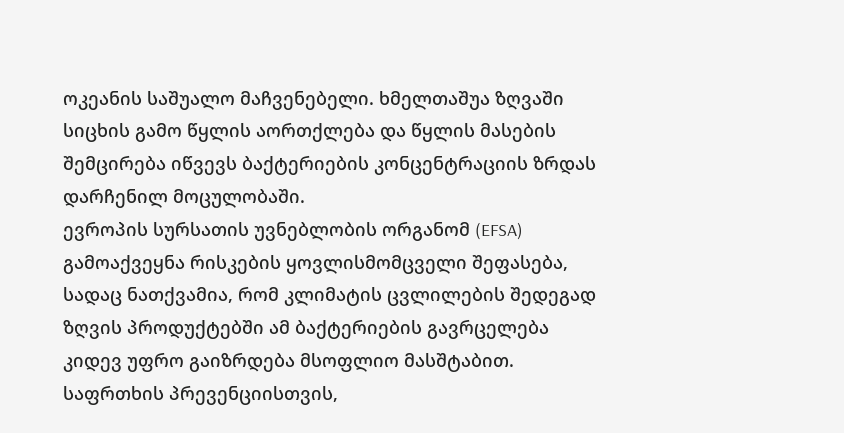ოკეანის საშუალო მაჩვენებელი. ხმელთაშუა ზღვაში სიცხის გამო წყლის აორთქლება და წყლის მასების შემცირება იწვევს ბაქტერიების კონცენტრაციის ზრდას დარჩენილ მოცულობაში.
ევროპის სურსათის უვნებლობის ორგანომ (EFSA) გამოაქვეყნა რისკების ყოვლისმომცველი შეფასება, სადაც ნათქვამია, რომ კლიმატის ცვლილების შედეგად ზღვის პროდუქტებში ამ ბაქტერიების გავრცელება კიდევ უფრო გაიზრდება მსოფლიო მასშტაბით. საფრთხის პრევენციისთვის,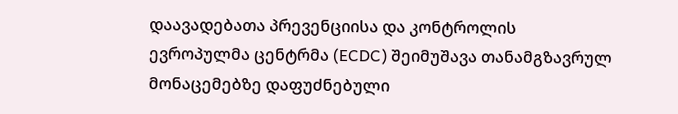დაავადებათა პრევენციისა და კონტროლის ევროპულმა ცენტრმა (ECDC) შეიმუშავა თანამგზავრულ მონაცემებზე დაფუძნებული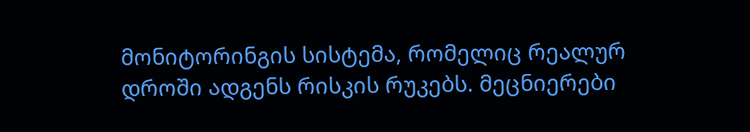მონიტორინგის სისტემა, რომელიც რეალურ დროში ადგენს რისკის რუკებს. მეცნიერები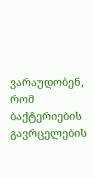ვარაუდობენ, რომ ბაქტერიების გავრცელების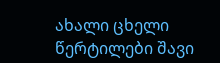ახალი ცხელი წერტილები შავი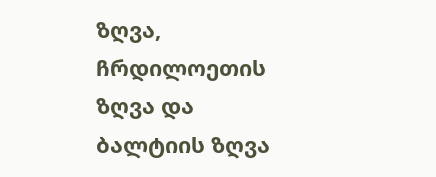ზღვა, ჩრდილოეთის ზღვა და ბალტიის ზღვა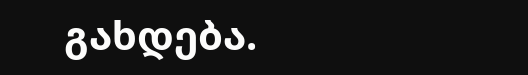გახდება.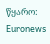წყარო: Euronews